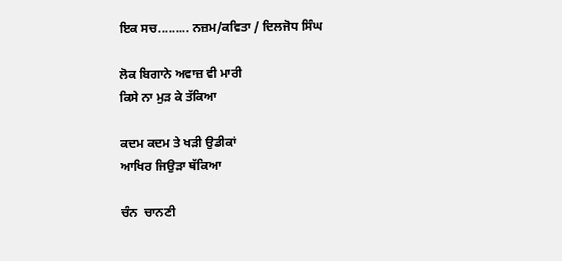ਇਕ ਸਚ......... ਨਜ਼ਮ/ਕਵਿਤਾ / ਦਿਲਜੋਧ ਸਿੰਘ

ਲੋਕ ਬਿਗਾਨੇ ਅਵਾਜ਼ ਵੀ ਮਾਰੀ
ਕਿਸੇ ਨਾ ਮੁੜ ਕੇ ਤੱਕਿਆ

ਕਦਮ ਕਦਮ ਤੇ ਖੜੀ ਉਡੀਕਾਂ
ਆਖਿਰ ਜਿਉੜਾ ਥੱਕਿਆ

ਚੰਨ  ਚਾਨਣੀ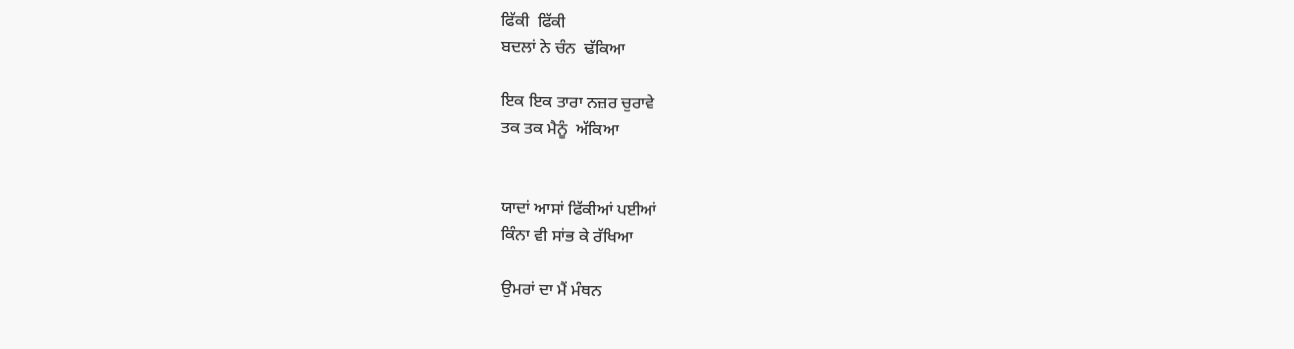ਫਿੱਕੀ  ਫਿੱਕੀ
ਬਦਲਾਂ ਨੇ ਚੰਨ  ਢੱਕਿਆ

ਇਕ ਇਕ ਤਾਰਾ ਨਜ਼ਰ ਚੁਰਾਵੇ
ਤਕ ਤਕ ਮੈਨੂੰ  ਅੱਕਿਆ


ਯਾਦਾਂ ਆਸਾਂ ਫਿੱਕੀਆਂ ਪਈਆਂ
ਕਿੰਨਾ ਵੀ ਸਾਂਭ ਕੇ ਰੱਖਿਆ

ਉਮਰਾਂ ਦਾ ਮੈਂ ਮੰਥਨ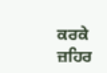ਕਰਕੇ
ਜ਼ਹਿਰ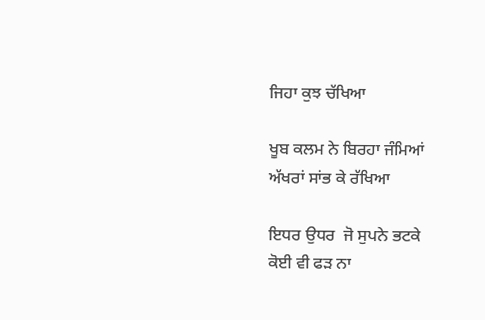ਜਿਹਾ ਕੁਝ ਚੱਖਿਆ

ਖੂਬ ਕਲਮ ਨੇ ਬਿਰਹਾ ਜੰਮਿਆਂ
ਅੱਖਰਾਂ ਸਾਂਭ ਕੇ ਰੱਖਿਆ

ਇਧਰ ਉਧਰ  ਜੋ ਸੁਪਨੇ ਭਟਕੇ
ਕੋਈ ਵੀ ਫੜ ਨਾ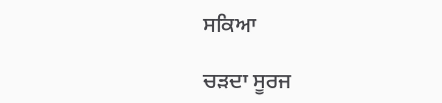ਸਕਿਆ

ਚੜਦਾ ਸੂਰਜ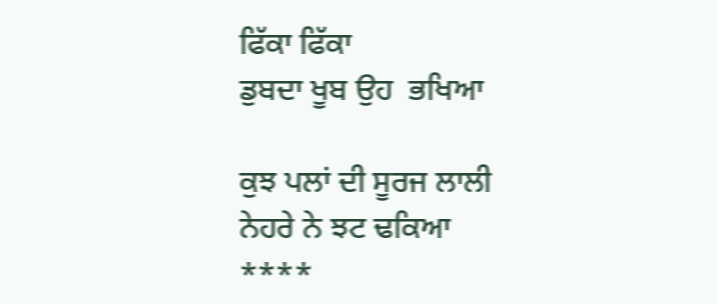ਫਿੱਕਾ ਫਿੱਕਾ
ਡੁਬਦਾ ਖੂਬ ਉਹ  ਭਖਿਆ

ਕੁਝ ਪਲਾਂ ਦੀ ਸੂਰਜ ਲਾਲੀ
ਨੇਹਰੇ ਨੇ ਝਟ ਢਕਿਆ
****